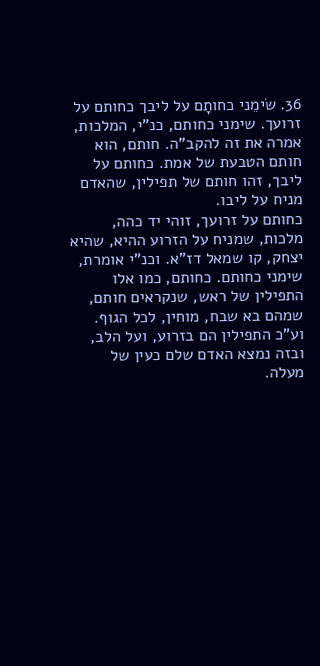36. שׂימֵני כחותָם על ליבך כחותם על זרועך. שימני כחותם, כנ"י, המלכות, אמרה את זה להקב"ה. חותם, הוא חותם הטבעת של אמת. כחותם על ליבך, זהו חותם של תפילין, שהאדם מניח על ליבו.
כחותם על זרועך, זוהי יד כהה, מלכות, שמניח על הזרוע ההיא, שהיא יצחק, קו שמאל דז"א. וכנ"י אומרת, שימני כחותם. כחותם, כמו אלו התפילין של ראש, שנקראים חותם, שמהם בא שבח, מוחין, לכל הגוף. וע"כ התפילין הם בזרוע, ועל הלב, ובזה נמצא האדם שלם כעין של מעלה.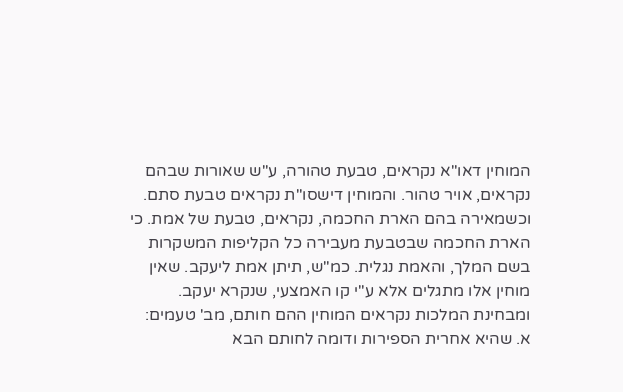המוחין דאו"א נקראים, טבעת טהורה, ע"ש שאורות שבהם נקראים, אויר טהור. והמוחין דישסו"ת נקראים טבעת סתם. וכשמאירה בהם הארת החכמה, נקראים, טבעת של אמת. כי הארת החכמה שבטבעת מעבירה כל הקליפות המשקרות בשם המלך, והאמת נגלית. כמ"ש, תיתן אמת ליעקב. שאין מוחין אלו מתגלים אלא ע"י קו האמצעי, שנקרא יעקב.
ומבחינת המלכות נקראים המוחין ההם חותם, מב' טעמים:
א. שהיא אחרית הספירות ודומה לחותם הבא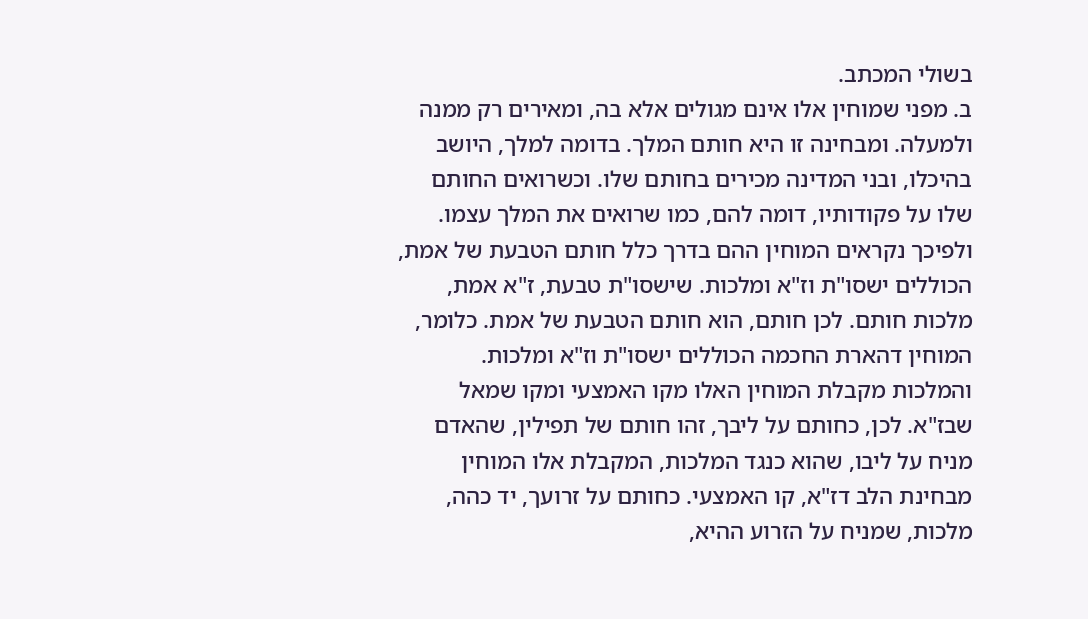בשולי המכתב.
ב. מפני שמוחין אלו אינם מגולים אלא בה, ומאירים רק ממנה ולמעלה. ומבחינה זו היא חותם המלך. בדומה למלך, היושב בהיכלו, ובני המדינה מכירים בחותם שלו. וכשרואים החותם שלו על פקודותיו, דומה להם, כמו שרואים את המלך עצמו.
ולפיכך נקראים המוחין ההם בדרך כלל חותם הטבעת של אמת, הכוללים ישסו"ת וז"א ומלכות. שישסו"ת טבעת, ז"א אמת, מלכות חותם. לכן חותם, הוא חותם הטבעת של אמת. כלומר, המוחין דהארת החכמה הכוללים ישסו"ת וז"א ומלכות.
והמלכות מקבלת המוחין האלו מקו האמצעי ומקו שמאל שבז"א. לכן, כחותם על ליבך, זהו חותם של תפילין, שהאדם מניח על ליבו, שהוא כנגד המלכות, המקבלת אלו המוחין מבחינת הלב דז"א, קו האמצעי. כחותם על זרועך, יד כהה, מלכות, שמניח על הזרוע ההיא,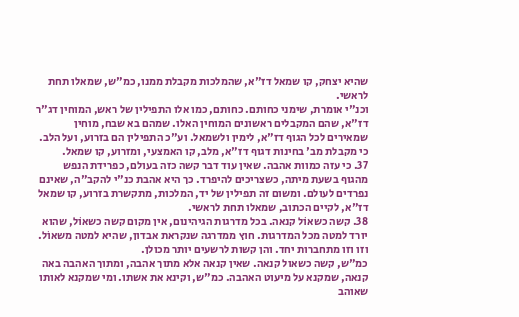שהיא יצחק, קו שמאל דז"א, שהמלכות מקבלת ממנו, כמ"ש, שמאלו תחת לראשי.
וכנ"י אומרת, שימני כחותם. כחותם, כמו אלו התפילין של ראש, המוחין דג"ר דז"א, שהם המקבלים ראשונים המוחין האלו. שמהם בא שבח, מוחין שמאירים לכל הגוף דז"א, לימין ולשמאל. וע"כ התפילין הם בזרוע, ועל הלב. כי מקבלת מב' בחינות דגוף דז"א, מלב, קו האמצעי, ומזרוע, קו שמאל.
37. כי עזה כמוות אהבה. שאין עוד דבר קשה כזה בעולם, כפרידת הנפש מהגוף בשעת מיתה, כשצריכים להיפרד. כך היא אהבת כנ"י להקב"ה, שאינם נפרדים לעולם. ומשום זה תפילין של יד, המלכות, מתקשרת בזרוע, קו שמאל דז"א, לקיים הכתוב, שמאלו תחת לראשי.
38. קשה כשאוֹל קנאה. בכל מדרגות הגיהינום, אין מקום קשה כשאוֹל, שהוא יורד למטה מכל המדרגות. חוץ ממדרגה שנקראת אבדון, שהיא למטה משאוֹל. וזו וזו מתחברות יחד. והן קשות לרשעים יותר מכולן.
כמ"ש, קשה כשאול קנאה. שאין קנאה אלא מתוך אהבה, ומתוך האהבה באה קנאה, שמקנא על מיעוט האהבה. כמ"ש, וקינא את אשתו. ומי שמקנא לאותו שאוהב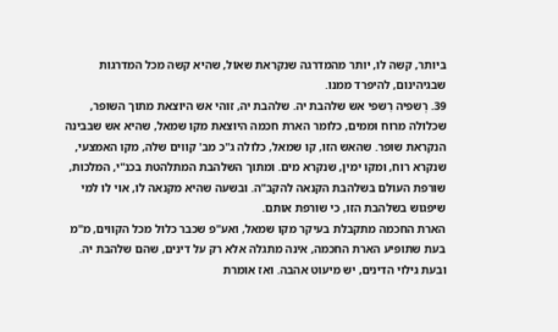ביותר, קשה לו, יותר מהמדרגה שנקראת שאוֹל, שהיא קשה מכל המדרגות שבגיהינום, להיפרד ממנו.
39. רְשפיה רִשפי אש שלהבת יה. שלהבת יה, זוהי אש היוצאת מתוך השופר, שכלולה מרוח וממים, כלומר הארת חכמה היוצאת מקו שמאל, שהיא אש שבבינה הנקראת שופר. שהאש הזו, קו שמאל, כלולה ג"כ מב' קווים שלה, מקו האמצעי, שנקרא רוח, ומקו ימין, שנקרא מים. ומתוך השלהבת המתלהטת בכנ"י, המלכות, שורפת העולם בשלהבת הקנאה להקב"ה. ובשעה שהיא מקנאה לו, אוי לו למי שיפגוש בשלהבת הזו, כי שורפת אותם.
הארת החכמה מתקבלת בעיקר מקו שמאל, ואע"פ שכבר כלול מכל הקווים, מ"מ בעת שתופיע הארת החכמה, אינה מתגלה אלא רק על דינים, שהם שלהבת יה. ובעת גילוי הדינים, יש מיעוט אהבה. ואז אומרת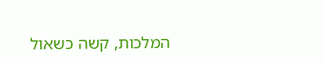המלכות, קשה כשאול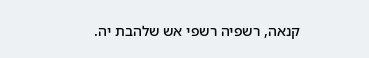קנאה, רשפיה רשפי אש שלהבת יה.